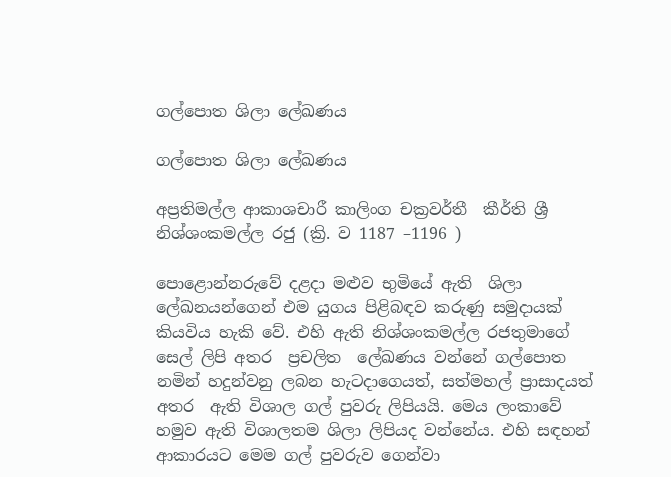ගල්පොත ශිලා ලේඛණය

ගල්පොත ශිලා ලේඛණය

අප්‍රතිමල්ල ආකාශචාරී කාලිංග චක්‍රවර්තී  කීර්ති ශ්‍රී නිශ්ශංකමල්ල රජු (ක්‍රි. ව 1187 –1196 )

පොළොන්නරුවේ දළදා මළුව භුමියේ ඇති  ශිලා ලේඛනයන්ගෙන් එම යුගය පිළිබඳව කරුණු සමුදායක් කියවිය හැකි වේ. එහි ඇති නිශ්ශංකමල්ල රජතුමාගේ සෙල් ලිපි අතර  ප්‍රචලිත  ලේඛණය වන්නේ ගල්පොත නමින් හදුන්වනු ලබන හැටදාගෙයත්, සත්මහල් ප්‍රාසාදයත් අතර  ඇති විශාල ගල් පුවරු ලිපියයි. මෙය ලංකාවේ හමුව ඇති විශාලතම ශිලා ලිපියද වන්නේය. එහි සඳහන් ආකාරයට මෙම ගල් පුවරුව ගෙන්වා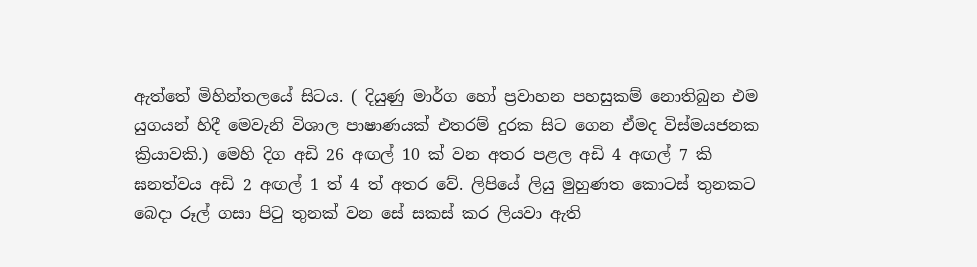ඇත්තේ මිහින්තලයේ සිටය. ( දියුණු මාර්ග හෝ ප්‍රවාහන පහසුකම් නොතිබුන එම යුගයන් හිදී මෙවැනි විශාල පාෂාණයක් එතරම් දුරක සිට ගෙන ඒමද විස්මයජනක ක්‍රියාවකි.) මෙහි දිග අඩි 26 අඟල් 10 ක් වන අතර පළල අඩි 4 අඟල් 7 කි ඝනත්වය අඩි 2 අඟල් 1 ත් 4 ත් අතර වේ. ලිපියේ ලියු මුහුණත කොටස් තුනකට බෙදා රූල් ගසා පිටු තුනක් වන සේ සකස් කර ලියවා ඇති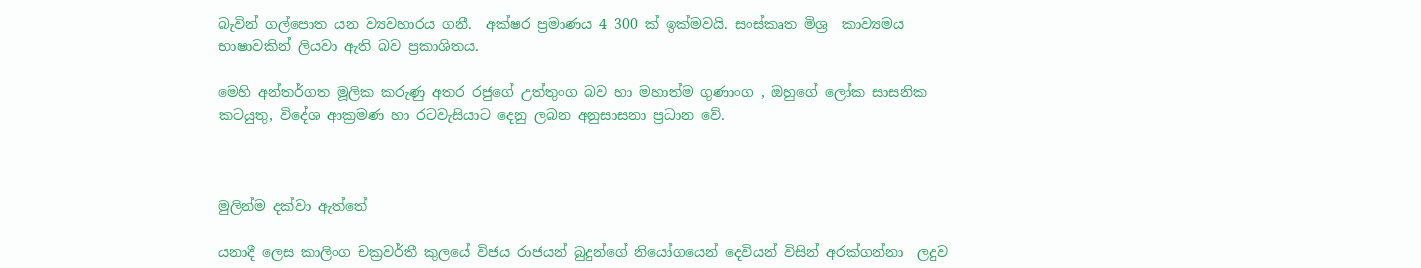බැවින් ගල්පොත යන ව්‍යවහාරය ගනී.  අක්ෂර ප්‍රමාණය 4 300 ක් ඉක්මවයි. සංස්කෘත මිශ්‍ර  කාව්‍යමය භාෂාවකින් ලියවා ඇති බව ප්‍රකාශිතය.

මෙහි අන්තර්ගත මූලික කරුණු අතර රජුගේ උත්තුංග බව හා මහාත්ම ගුණාංග , ඔහුගේ ලෝක සාසනික කටයුතු, විදේශ ආක්‍රමණ හා රටවැසියාට දෙනු ලබන අනුසාසනා ප්‍රධාන වේ.



මුලින්ම දක්වා ඇත්තේ

යනාදී ලෙස කාලිංග චක්‍රවර්තී කුලයේ විජය රාජයන් බුදුන්ගේ නියෝගයෙන් දෙවියන් විසින් අරක්ගන්නා  ලදුව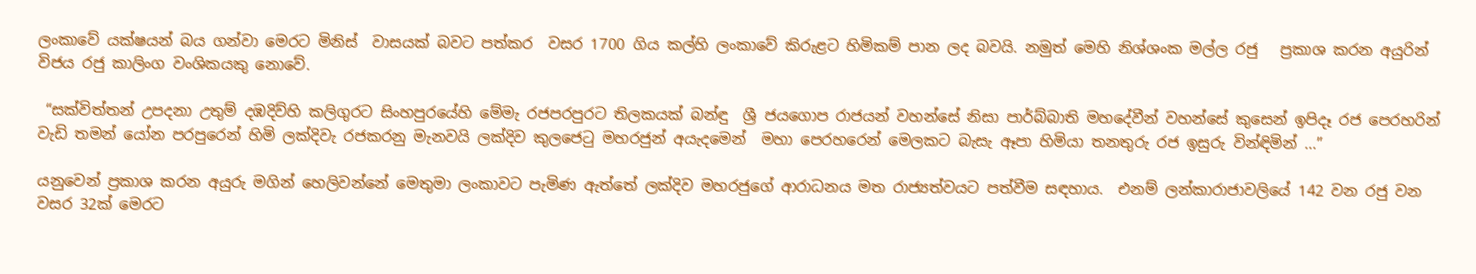ලංකාවේ යක්ෂයන් බය ගන්වා මෙරට මිනිස්  වාසයක් බවට පත්කර  වසර 1700 ගිය කල්හි ලංකාවේ කිරුළට හිමිකම් පාන ලද බවයි. නමුත් මෙහි නිශ්ශංක මල්ල රජු   ප්‍රකාශ කරන අයුරින් විජය රජු කාලිංග වංශිකයකු නොවේ.

 “සක්විත්තන් උපදනා උතුම් දඹදිව්හි කලිගුරට සිංහපුරයේහි මේමැ රජපරපුරට තිලකයක් බන්ඳු  ශ්‍රී ජයගොප රාජයන් වහන්සේ නිසා පාර්බ්බාති මහදේවීන් වහන්සේ කුසෙන් ඉපිදෑ රජ පෙරහරින් වැඩි තමන් යෝන පරපුරෙන් හිමි ලක්දිවැ රජකරනු මැනවයි ලක්දිව කුලජෙටු මහරජුන් අයැදමෙන්  මහා පෙරහරෙන් මෙලකට බැසැ ඈපා හිමියා තනතුරු රජ ඉසුරු වින්ඳිමින් ...”

යනුවෙන් ප්‍රකාශ කරන අයුරු මගින් හෙලිවන්නේ මෙතුමා ලංකාවට පැමිණ ඇත්තේ ලක්දිව මහරජුගේ ආරාධනය මත රාජ්‍යත්වයට පත්වීම සඳහාය.  එනම් ලන්කාරාජාවලියේ 142 වන රජු වන වසර 32ක් මෙරට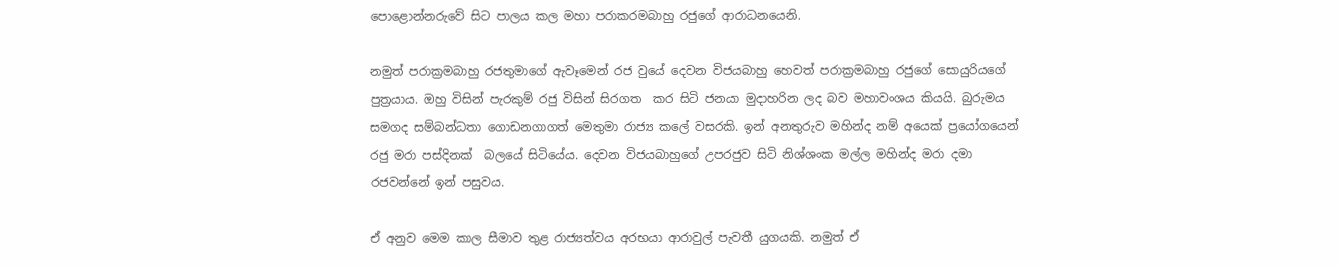පොළොන්නරුවේ සිට පාලය කල මහා පරාකරමබාහු රජුගේ ආරාධනයෙනි.

නමුත් පරාක්‍රමබාහු රජතුමාගේ ඇවෑමෙන් රජ වුයේ දෙවන විජයබාහු හෙවත් පරාක්‍රමබාහු රජුගේ සොයුරියගේ පුත්‍රයාය. ඔහු විසින් පැරකුම් රජු විසින් සිරගත  කර සිටි ජනයා මුදාහරින ලද බව මහාවංශය කියයි. බුරුමය සමගද සම්බන්ධතා ගොඩනගාගත් මෙතුමා රාජ්‍ය කලේ වසරකි. ඉන් අනතුරුව මහින්ද නම් අයෙක් ප්‍රයෝගයෙන් රජු මරා පස්දිනක්  බලයේ සිටියේය. දෙවන විජයබාහුගේ උපරජුව සිටි නිශ්ශංක මල්ල මහින්ද මරා දමා  රජවන්නේ ඉන් පසුවය.

ඒ අනුව මෙම කාල සීමාව තුළ රාජ්‍යත්වය අරභයා ආරාවුල් පැවතී යුගයකි. නමුත් ඒ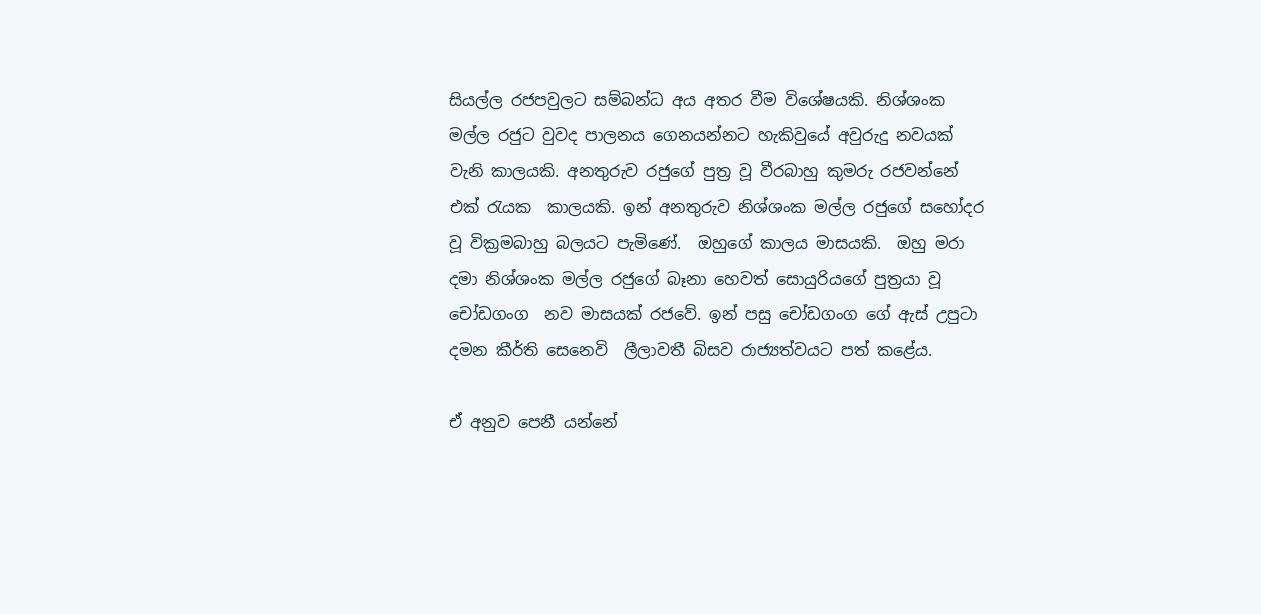සියල්ල රජපවුලට සම්බන්ධ අය අතර වීම විශේෂයකි. නිශ්ශංක මල්ල රජුට වුවද පාලනය ගෙනයන්නට හැකිවුයේ අවුරුදු නවයක් වැනි කාලයකි. අනතුරුව රජුගේ පුත්‍ර වූ වීරබාහු කුමරු රජවන්නේ එක් රැයක  කාලයකි. ඉන් අනතුරුව නිශ්ශංක මල්ල රජුගේ සහෝදර වූ වික්‍රමබාහු බලයට පැමිණේ.  ඔහුගේ කාලය මාසයකි.  ඔහු මරා දමා නිශ්ශංක මල්ල රජුගේ බෑනා හෙවත් සොයුරියගේ පුත්‍රයා වූ චෝඩගංග  නව මාසයක් රජවේ. ඉන් පසු චෝඩගංග ගේ ඇස් උපුටා දමන කීර්ති සෙනෙවි  ලීලාවතී බිසව රාජ්‍යත්වයට පත් කළේය.

ඒ අනුව පෙනී යන්නේ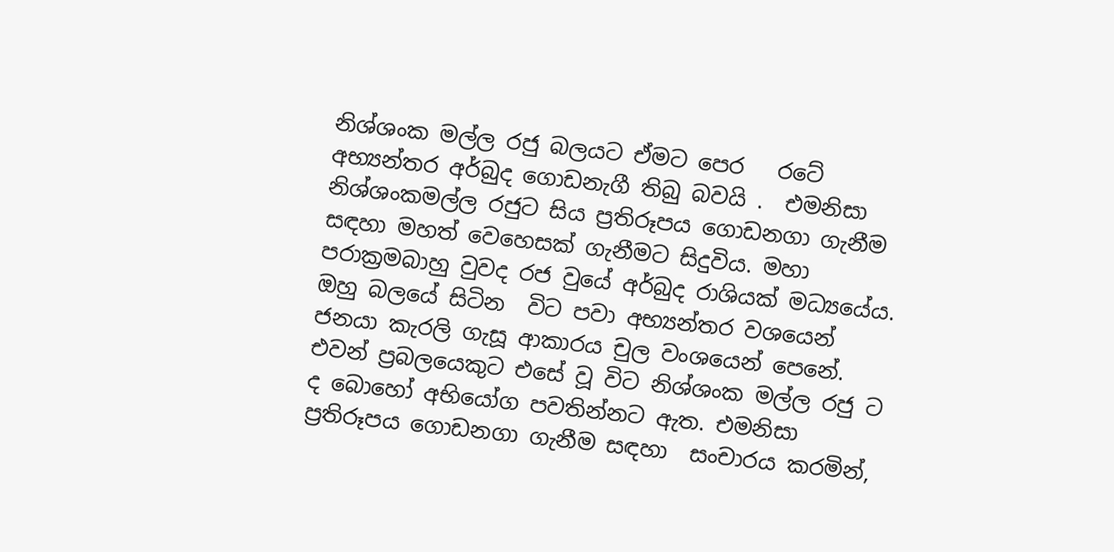නිශ්ශංක මල්ල රජු බලයට ඒමට පෙර   රටේ අභ්‍යන්තර අර්බුද ගොඩනැගී තිබු බවයි .  එමනිසා නිශ්ශංකමල්ල රජුට සිය ප්‍රතිරූපය ගොඩනගා ගැනීම සඳහා මහත් වෙහෙසක් ගැනීමට සිදුවිය. මහා පරාක්‍රමබාහු වුවද රජ වුයේ අර්බුද රාශියක් මධ්‍යයේය. ඔහු බලයේ සිටින  විට පවා අභ්‍යන්තර වශයෙන් ජනයා කැරලි ගැසූ ආකාරය චුල වංශයෙන් පෙනේ. එවන් ප්‍රබලයෙකුට එසේ වූ විට නිශ්ශංක මල්ල රජු ට ද බොහෝ අභියෝග පවතින්නට ඇත. එමනිසා ප්‍රතිරූපය ගොඩනගා ගැනීම සඳහා  සංචාරය කරමින්,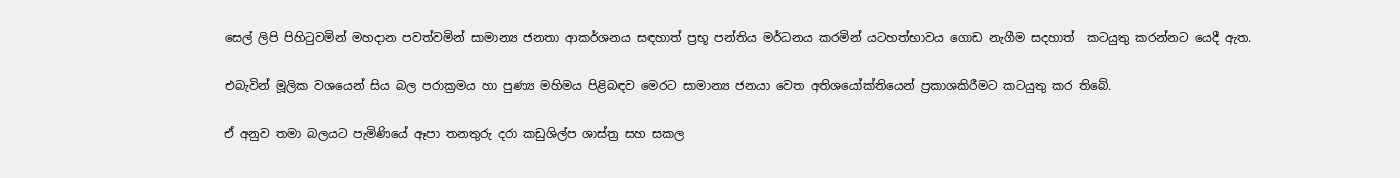සෙල් ලිපි පිහිටුවමින් මහදාන පවත්වමින් සාමාන්‍ය ජනතා ආකර්ශනය සඳහාත් ප්‍රභූ පන්තිය මර්ධනය කරමින් යටහත්භාවය ගොඩ නැගීම සදහාත්  කටයුතු කරන්නට යෙදී ඇත.

එබැවින් මූලික වශයෙන් සිය බල පරාක්‍රමය හා පුණ්‍ය මහිමය පිළිබඳව මෙරට සාමාන්‍ය ජනයා වෙත අතිශයෝක්තියෙන් ප්‍රකාශකිරීමට කටයුතු කර තිබේ.

ඒ අනුව තමා බලයට පැමිණියේ ඈපා තනතුරු දරා කඩුශිල්ප ශාස්ත්‍ර සහ සකල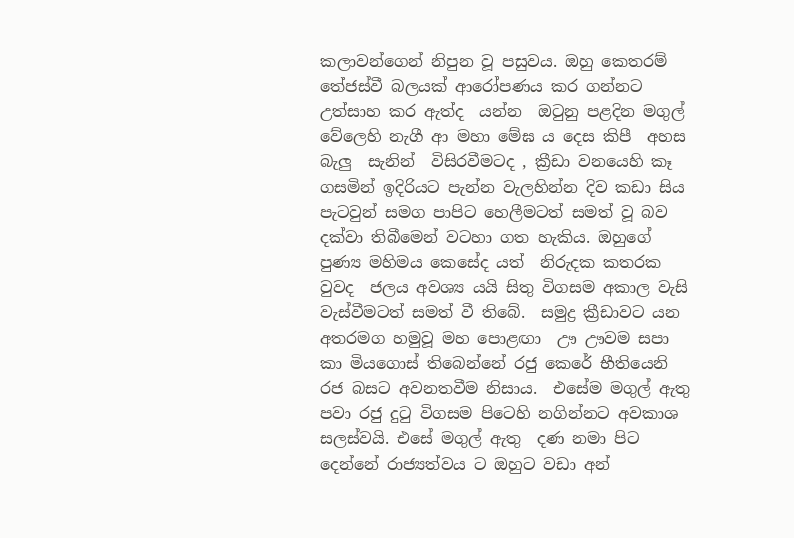කලාවන්ගෙන් නිපුන වූ පසුවය. ඔහු කෙතරම් තේජස්වී බලයක් ආරෝපණය කර ගන්නට  උත්සාහ කර ඇත්ද  යන්න  ඔටුනු පළදින මගුල් වේලෙහි නැගී ආ මහා මේඝ ය දෙස කිපී  අහස බැලු  සැනින්  විසිරවීමටද , ක්‍රීඩා වනයෙහි කෑ ගසමින් ඉදිරියට පැන්න වැලහින්න දිව කඩා සිය පැටවුන් සමග පාපිට හෙලීමටත් සමත් වූ බව දක්වා තිබීමෙන් වටහා ගත හැකිය. ඔහුගේ පුණ්‍ය මහිමය කෙසේද යත්  නිරුදක කතරක වුවද  ජලය අවශ්‍ය යයි සිතු විගසම අකාල වැසි වැස්වීමටත් සමත් වී තිබේ.  සමුද්‍ර ක්‍රීඩාවට යන අතරමග හමුවූ මහ පොළඟා  ඌ ඌවම සපා කා මියගොස් තිබෙන්නේ රජු කෙරේ භීතියෙනි රජ බසට අවනතවීම නිසාය.  එසේම මගුල් ඇතු පවා රජු දුටු විගසම පිටෙහි නගින්නට අවකාශ සලස්වයි. එසේ මගුල් ඇතු  දණ නමා පිට දෙන්නේ රාජ්‍යත්වය ට ඔහුට වඩා අන්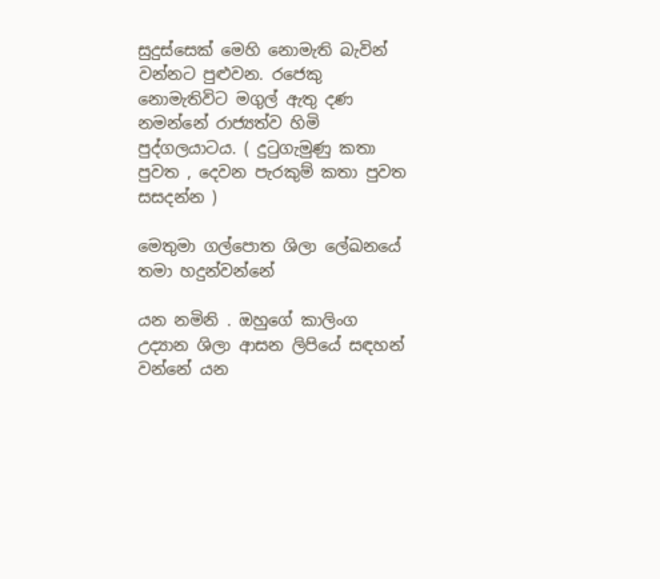සුදුස්සෙක් මෙහි නොමැති බැවින් වන්නට පුළුවන. රජෙකු නොමැතිවිට මගුල් ඇතු දණ නමන්නේ රාජ්‍යත්ව හිමි පුද්ගලයාටය. ( දුටුගැමුණු කතා පුවත , දෙවන පැරකුම් කතා පුවත සසදන්න )

මෙතුමා ගල්පොත ශිලා ලේඛනයේ තමා හදුන්වන්නේ

යන නමිනි . ඔහුගේ කාලිංග උද්‍යාන ශිලා ආසන ලිපියේ සඳහන් වන්නේ යන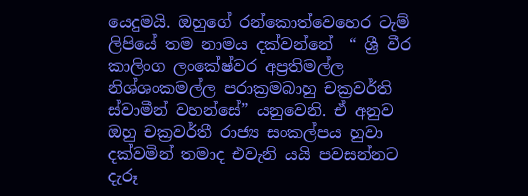යෙදුමයි. ඔහුගේ රන්කොත්වෙහෙර ටැම් ලිපියේ තම නාමය දක්වන්නේ  “ ශ්‍රී වීර කාලිංග ලංකේෂ්වර අප්‍රතිමල්ල නිශ්ශංකමල්ල පරාක්‍රමබාහු චක්‍රවර්ති ස්වාමීන් වහන්සේ” යනුවෙනි. ඒ අනුව ඔහු චක්‍රවර්තී රාජ්‍ය සංකල්පය හුවා දක්වමින් තමාද එවැනි යයි පවසන්නට දැරූ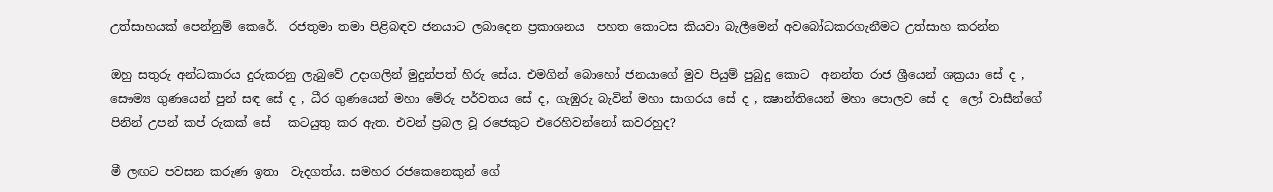උත්සාහයක් පෙන්නුම් කෙරේ.  රජතුමා තමා පිළිබඳව ජනයාට ලබාදෙන ප්‍රකාශනය  පහත කොටස කියවා බැලීමෙන් අවබෝධකරගැනීමට උත්සාහ කරන්න

ඔහු සතුරු අන්ධකාරය දුරුකරනු ලැබුවේ උදාගලින් මුදුන්පත් හිරු සේය. එමගින් බොහෝ ජනයාගේ මුව පියුම් පුබුදු කොට  අනන්ත රාජ ශ්‍රීයෙන් ශක්‍රයා සේ ද , සෞම්‍ය ගුණයෙන් පුන් සඳ සේ ද , ධීර ගුණයෙන් මහා මේරු පර්වතය සේ ද, ගැඹුරු බැවින් මහා සාගරය සේ ද , ක්‍ෂාන්තියෙන් මහා පොලව සේ ද  ලෝ වාසීන්ගේ පිනින් උපන් කප් රුකක් සේ   කටයුතු කර ඇත. එවන් ප්‍රබල වූ රජෙකුට එරෙහිවන්නෝ කවරහුද?

මී ලඟට පවසන කරුණ ඉතා  වැදගත්ය. සමහර රජකෙනෙකුන් ගේ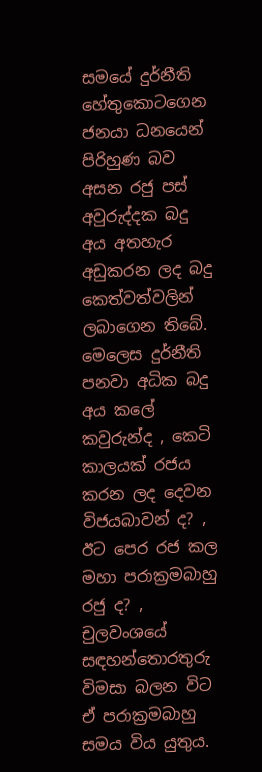සමයේ දුර්නීති හේතුකොටගෙන ජනයා ධනයෙන් පිරිහුණ බව අසන රජු පස් අවුරුද්දක බදු   අය අතහැර  අඩුකරන ලද බදු කෙත්වත්වලින් ලබාගෙන තිබේ.  මෙලෙස දුර්නීති පනවා අධික බදු අය කලේ කවුරුන්ද , කෙටි කාලයක් රජය කරන ලද දෙවන විජයබාවන් ද? , ඊට පෙර රජ කල මහා පරාක්‍රමබාහු රජු ද? , චුලවංශයේ   සඳහන්තොරතුරු විමසා බලන විට ඒ පරාක්‍රමබාහු සමය විය යුතුය.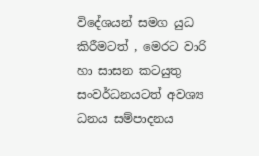විදේශයන් සමග යුධ කිරීමටත් , මෙරට වාරි හා සාසන කටයුතු සංවර්ධනයටත් අවශ්‍ය ධනය සම්පාදනය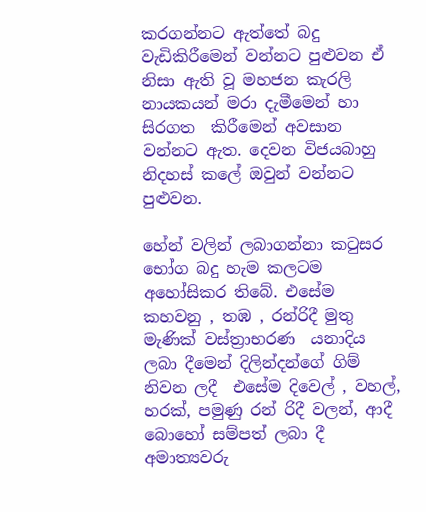කරගන්නට ඇත්තේ බදු වැඩිකිරීමෙන් වන්නට පුළුවන ඒ නිසා ඇති වූ මහජන කැරලි නායකයන් මරා දැමීමෙන් හා සිරගත  කිරීමෙන් අවසාන වන්නට ඇත. දෙවන විජයබාහු නිදහස් කලේ ඔවුන් වන්නට පුළුවන.

හේන් වලින් ලබාගන්නා කටුසර භෝග බදු හැම කලටම අහෝසිකර තිබේ. එසේම කහවනු , තඹ , රන්රිදී මුතු මැණික් වස්ත්‍රාභරණ  යනාදිය ලබා දීමෙන් දිලින්දන්ගේ ගිම් නිවන ලදී  එසේම දිවෙල් , වහල්, හරක්, පමුණු රන් රිදී වලන්, ආදී බොහෝ සම්පත් ලබා දී අමාත්‍යවරු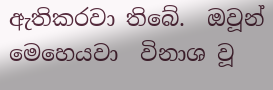ඇතිකරවා තිබේ.  ඔවූන් මෙහෙයවා  විනාශ වූ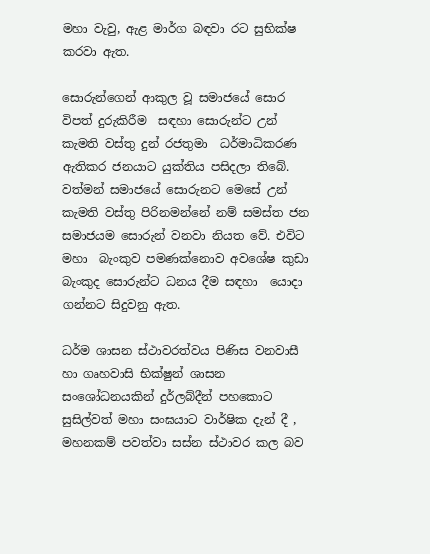මහා වැවු, ඇළ මාර්ග බඳවා රට සුභික්ෂ කරවා ඇත.

සොරුන්ගෙන් ආකුල වූ සමාජයේ සොර විපත් දුරුකිරීම  සඳහා සොරුන්ට උන් කැමති වස්තු දුන් රජතුමා  ධර්මාධිකරණ ඇතිකර ජනයාට යුක්තිය පසිදලා තිබේ. වත්මන් සමාජයේ සොරුනට මෙසේ උන් කැමති වස්තු පිරිනමන්නේ නම් සමස්ත ජන සමාජයම සොරුන් වනවා නියත වේ. එවිට මහා  බැංකුව පමණක්නොව අවශේෂ කුඩා බැංකුද සොරුන්ට ධනය දීම සඳහා  යොදා ගන්නට සිදුවනු ඇත.

ධර්ම ශාසන ස්ථාවරත්වය පිණිස වනවාසී හා ගෘහවාසි භික්ෂුන් ශාසන සංශෝධනයකින් දුර්ලබ්දීන් පහකොට සුසිල්වත් මහා සංඝයාට වාර්ෂික දැන් දී , මහනකම් පවත්වා සස්න ස්ථාවර කල බව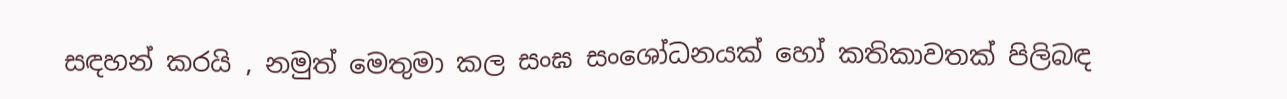සඳහන් කරයි , නමුත් මෙතුමා කල සංඝ සංශෝධනයක් හෝ කතිකාවතක් පිලිබඳ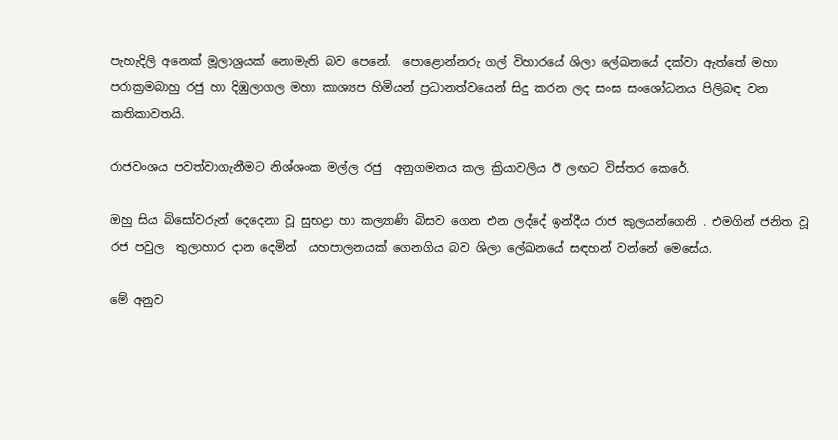පැහැදිලි අනෙක් මූලාශ්‍රයක් නොමැති බව පෙනේ.  පොළොන්නරු ගල් විහාරයේ ශිලා ලේඛනයේ දක්වා ඇත්තේ මහා පරාක්‍රමබාහු රජු හා දිඹුලාගල මහා කාශ්‍යප හිමියන් ප්‍රධානත්වයෙන් සිදු කරන ලද සංඝ සංශෝධනය පිලිබඳ වන කතිකාවතයි.

රාජවංශය පවත්වාගැනීමට නිශ්ශංක මල්ල රජු  අනුගමනය කල ක්‍රියාවලිය ඊ ලඟට විස්තර කෙරේ.

ඔහු සිය බිසෝවරුන් දෙදෙනා වූ සුභද්‍රා හා කල්‍යාණි බිසව ගෙන එන ලද්දේ ඉන්දීය රාජ කුලයන්ගෙනි . එමගින් ජනිත වූ රජ පවුල  තුලාහාර දාන දෙමින්  යහපාලනයක් ගෙනගිය බව ශිලා ලේඛනයේ සඳහන් වන්නේ මෙසේය.

මේ අනුව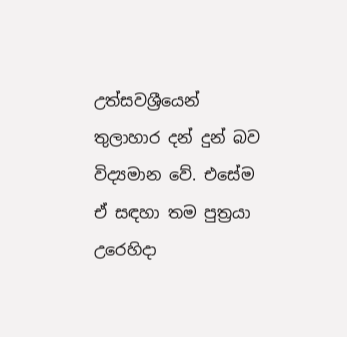උත්සවශ්‍රීයෙන් තුලාහාර දන් දුන් බව විද්‍යමාන වේ. එසේම ඒ සඳහා තම පුත්‍රයා උරෙහිදා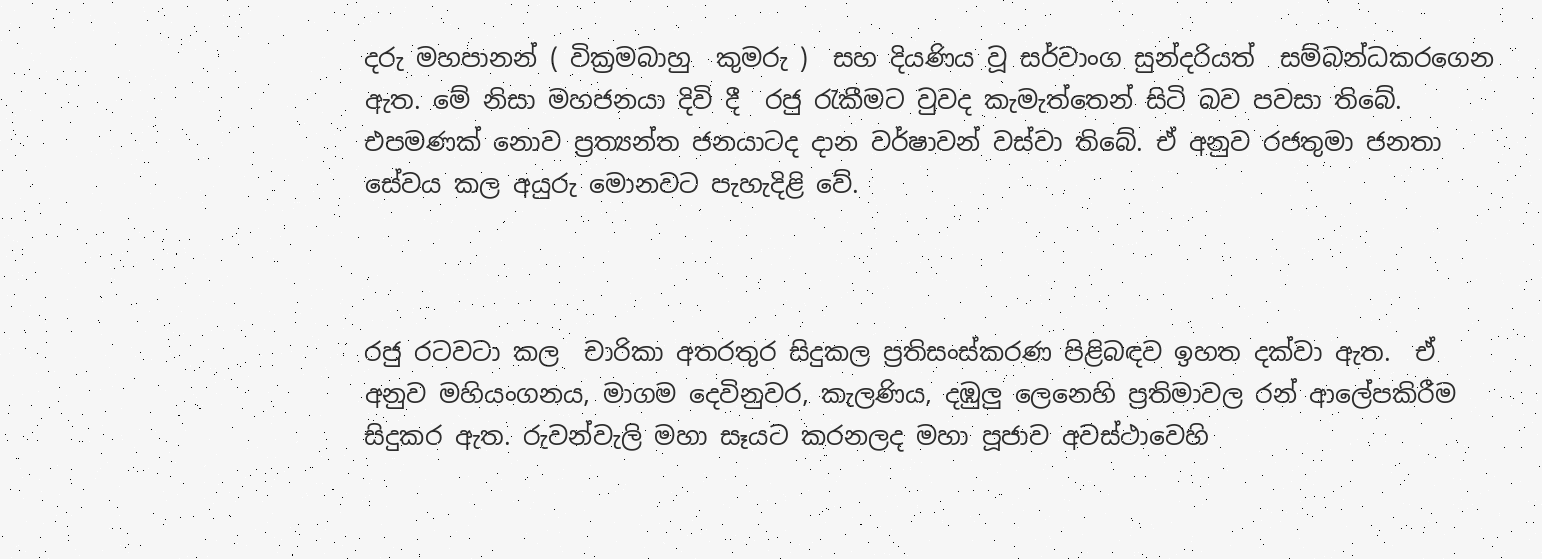දරු මහපානන් ( වික්‍රමබාහු  කුමරු )  සහ දියණිය වූ සර්වාංග සුන්දරියත්  සම්බන්ධකරගෙන ඇත. මේ නිසා මහජනයා දිවි දී  රජු රැකීමට වුවද කැමැත්තෙන් සිටි බව පවසා තිබේ. එපමණක් නොව ප්‍රත්‍යන්ත ජනයාටද දාන වර්ෂාවන් වස්වා තිබේ. ඒ අනුව රජතුමා ජනතා සේවය කල අයුරු මොනවට පැහැදිළි වේ.



රජු රටවටා කල  චාරිකා අතරතුර සිදුකල ප්‍රතිසංස්කරණ පිළිබඳව ඉහත දක්වා ඇත.  ඒ අනුව මහියංගනය, මාගම දෙවිනුවර, කැලණිය, දඹුලු ලෙනෙහි ප්‍රතිමාවල රන් ආලේපකිරීම සිදුකර ඇත. රුවන්වැලි මහා සෑයට කරනලද මහා පූජාව අවස්ථාවෙහි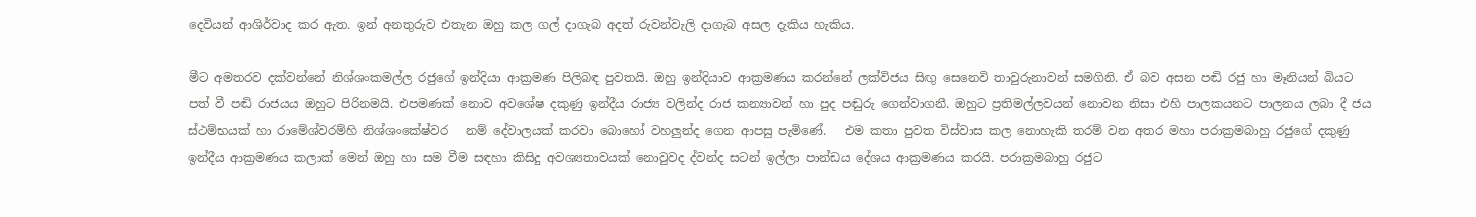දෙවියන් ආශිර්වාද කර ඇත. ඉන් අනතුරුව එතැන ඔහු කල ගල් දාගැබ අදත් රුවන්වැලි දාගැබ අසල දැකිය හැකිය.

මීට අමතරව දක්වන්නේ නිශ්ශංකමල්ල රජුගේ ඉන්දියා ආක්‍රමණ පිලිබඳ පුවතයි. ඔහු ඉන්දියාව ආක්‍රමණය කරන්නේ ලක්විජය සිඟු සෙනෙවි තාවුරුනාවන් සමගිනි. ඒ බව අසන පඬි රජු හා මෑනියන් බියට පත් වී පඬි රාජයය ඔහුට පිරිනමයි. එපමණක් නොව අවශේෂ දකුණු ඉන්දීය රාජ්‍ය වලින්ද රාජ කන්‍යාවන් හා පුද පඬුරු ගෙන්වාගනී. ඔහුට ප්‍රතිමල්ලවයන් නොවන නිසා එහි පාලකයනට පාලනය ලබා දී ජය ස්ථම්භයක් හා රාමේශ්වරම්හි නිශ්ශංකේෂ්වර   නම් දේවාලයක් කරවා බොහෝ වහලුන්ද ගෙන ආපසු පැමිණේ.   එම කතා පුවත විස්වාස කල නොහැකි තරම් වන අතර මහා පරාක්‍රමබාහු රජුගේ දකුණු ඉන්දීය ආක්‍රමණය කලාක් මෙන් ඔහු හා සම වීම සඳහා කිසිදු අවශ්‍යතාවයක් නොවුවද ද්වන්ද සටන් ඉල්ලා පාන්ඩය දේශය ආක්‍රමණය කරයි. පරාක්‍රමබාහු රජුට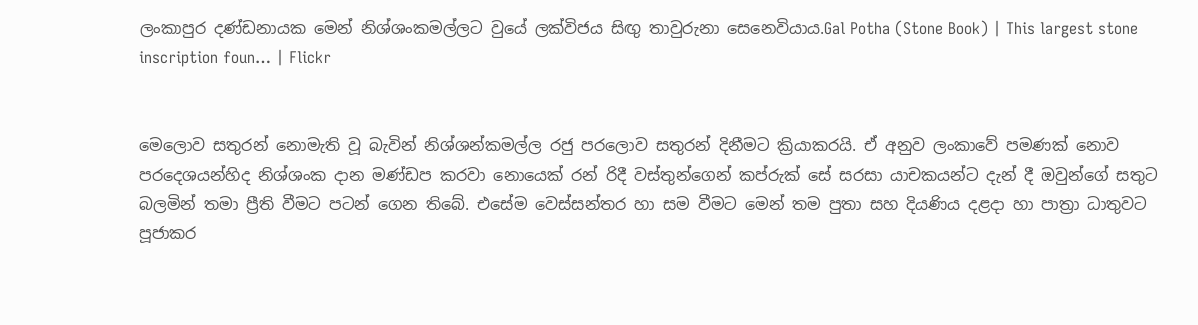ලංකාපුර දණ්ඩනායක මෙන් නිශ්ශංකමල්ලට වුයේ ලක්විජය සිඟු තාවුරුනා සෙනෙවියාය.Gal Potha (Stone Book) | This largest stone inscription foun… | Flickr


මෙලොව සතුරන් නොමැති වූ බැවින් නිශ්ශන්කමල්ල රජු පරලොව සතුරන් දිනීමට ක්‍රියාකරයි. ඒ අනුව ලංකාවේ පමණක් නොව පරදෙශයන්හිද නිශ්ශංක දාන මණ්ඩප කරවා නොයෙක් රන් රිදී වස්තුන්ගෙන් කප්රුක් සේ සරසා යාචකයන්ට දැන් දී ඔවුන්ගේ සතුට බලමින් තමා ප්‍රීති වීමට පටන් ගෙන තිබේ. එසේම වෙස්සන්තර හා සම වීමට මෙන් තම පුතා සහ දියණිය දළදා හා පාත්‍රා ධාතුවට පූජාකර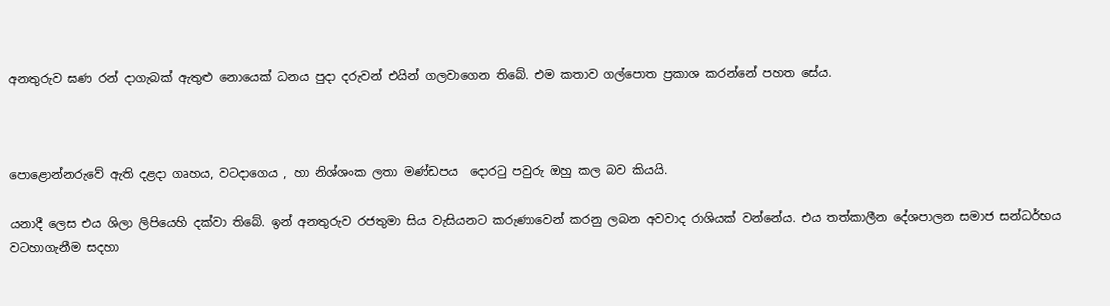අනතුරුව ඝණ රන් දාගැබක් ඇතුළු නොයෙක් ධනය පුදා දරුවන් එයින් ගලවාගෙන තිබේ. එම කතාව ගල්පොත ප්‍රකාශ කරන්නේ පහත සේය.



පොළොන්නරුවේ ඇති දළදා ගෘහය, වටදාගෙය , හා නිශ්ශංක ලතා මණ්ඩපය  දොරටු පවුරු ඔහු කල බව කියයි.

යනාදී ලෙස එය ශිලා ලිපියෙහි දක්වා තිබේ. ඉන් අනතුරුව රජතුමා සිය වැසියනට කරුණාවෙන් කරනු ලබන අවවාද රාශියක් වන්නේය. එය තත්කාලීන දේශපාලන සමාජ සන්ධර්භය වටහාගැනීම සදහා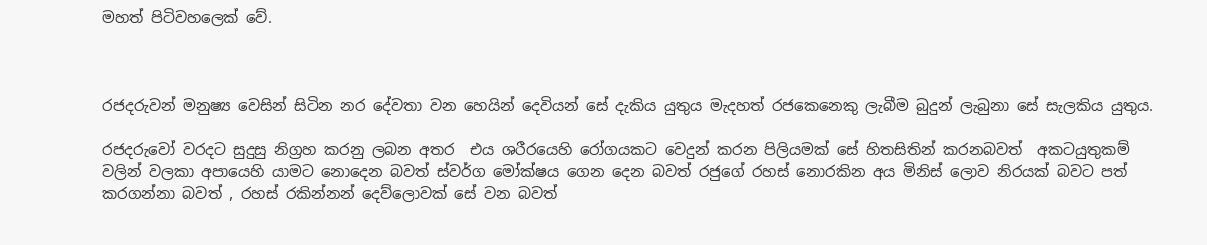මහත් පිටිවහලෙක් වේ.



රජදරුවන් මනුෂ්‍ය වෙසින් සිටින නර දේවතා වන හෙයින් දෙවියන් සේ දැකිය යුතුය මැදහත් රජකෙනෙකු ලැබීම බුදුන් ලැබුනා සේ සැලකිය යුතුය.

රජදරුවෝ වරදට සුදුසු නිග්‍රහ කරනු ලබන අතර  එය ශරීරයෙහි රෝගයකට වෙදුන් කරන පිලියමක් සේ හිතසිතින් කරනබවත්  අකටයුතුකම් වලින් වලකා අපායෙහි යාමට නොදෙන බවත් ස්වර්ග මෝක්ෂය ගෙන දෙන බවත් රජුගේ රහස් නොරකින අය මිනිස් ලොව නිරයක් බවට පත් කරගන්නා බවත් , රහස් රකින්නන් දෙව්ලොවක් සේ වන බවත්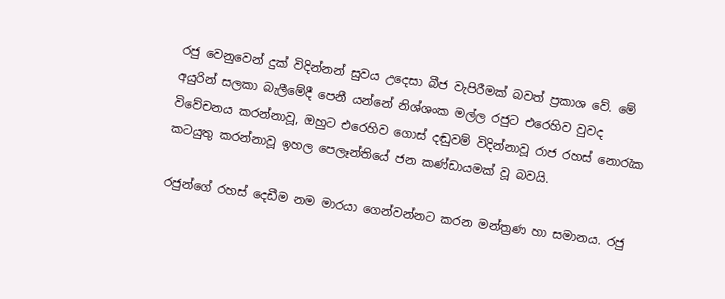රජු වෙනුවෙන් දුක් විදින්නන් සුවය උදෙසා බීජ වැපිරීමක් බවත් ප්‍රකාශ වේ. මේ අයුරින් සලකා බැලීමේදී පෙනී යන්නේ නිශ්ශංක මල්ල රජුට එරෙහිව වුවද විවේචනය කරන්නාවූ, ඔහුට එරෙහිව ගොස් දඬුවම් විදින්නාවූ රාජ රහස් නොරැක කටයුතු කරන්නාවූ ඉහල පෙලෑන්තියේ ජන කණ්ඩායමක් වූ බවයි.

රජුන්ගේ රහස් දෙඩීම නම මාරයා ගෙන්වන්නට කරන මන්ත්‍රණ හා සමානය. රජු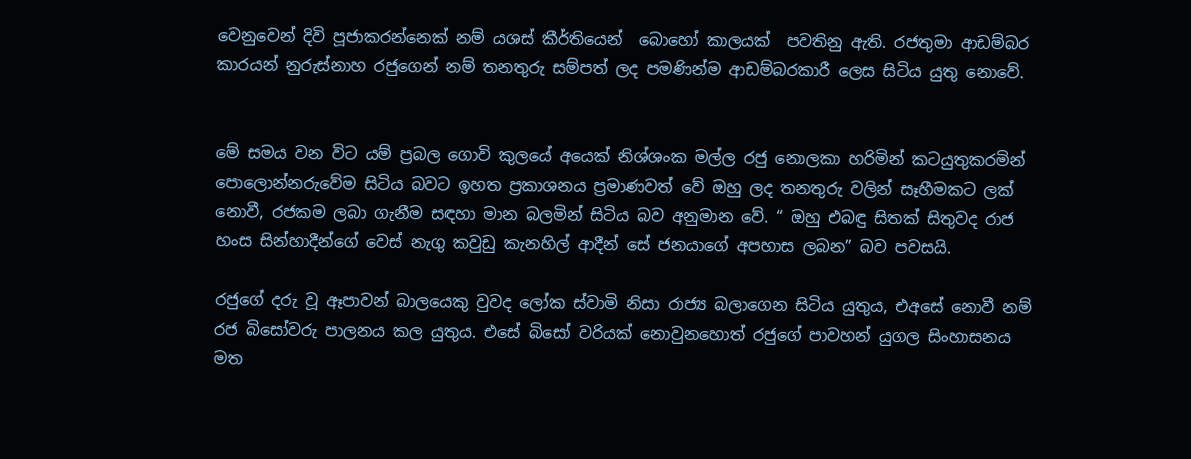වෙනුවෙන් දිවි පූජාකරන්නෙක් නම් යශස් කීර්තියෙන්  බොහෝ කාලයක්  පවතිනු ඇති. රජතුමා ආඩම්බර කාරයන් නුරුස්නාහ රජුගෙන් නම් තනතුරු සම්පත් ලද පමණින්ම ආඩම්බරකාරී ලෙස සිටිය යුතු නොවේ.


මේ සමය වන විට යම් ප්‍රබල ගොවි කුලයේ අයෙක් නිශ්ශංක මල්ල රජු නොලකා හරිමින් කටයුතුකරමින් පොලොන්නරුවේම සිටිය බවට ඉහත ප්‍රකාශනය ප්‍රමාණවත් වේ ඔහු ලද තනතුරු වලින් සෑහීමකට ලක් නොවී, රජකම ලබා ගැනීම සඳහා මාන බලමින් සිටිය බව අනුමාන වේ. “ ඔහු එබඳු සිතක් සිතුවද රාජ හංස සින්හාදීන්ගේ වෙස් නැගු කවුඩු කැනහිල් ආදීන් සේ ජනයාගේ අපහාස ලබන” බව පවසයි.

රජුගේ දරු වූ ඈපාවන් බාලයෙකු වුවද ලෝක ස්වාමි නිසා රාජ්‍ය බලාගෙන සිටිය යුතුය, එඅසේ නොවී නම් රජ බිසෝවරු පාලනය කල යුතුය. එසේ බිසෝ වරියක් නොවුනහොත් රජුගේ පාවහන් යුගල සිංහාසනය මත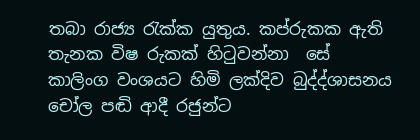තබා රාජ්‍ය රැක්ක යුතුය. කප්රුකක ඇති තැනක විෂ රුකක් හිටුවන්නා  සේ  කාලිංග වංශයට හිමි ලක්දිව බුද්ද්ශාසනය චෝල පඬි ආදී රජුන්ට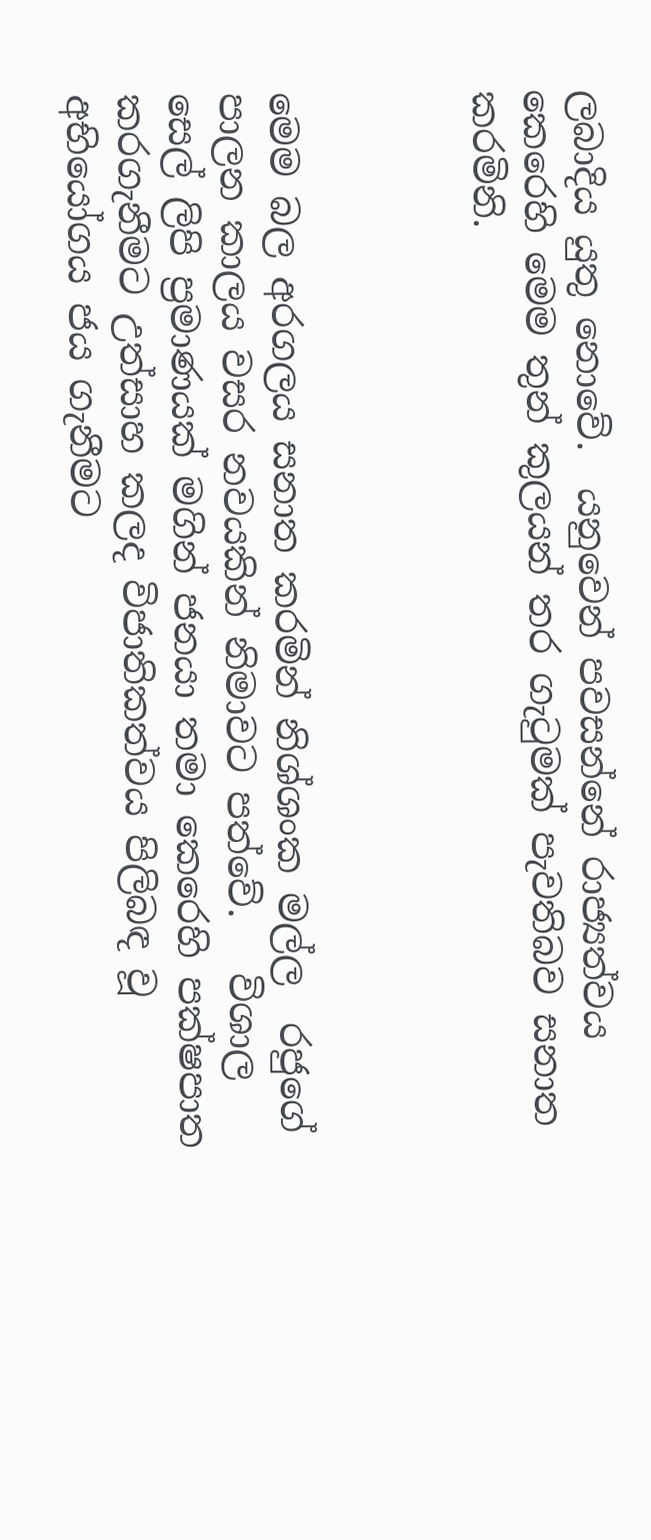ලබාදිය යුතු නොවේ.  යනුවෙන් පවසන්නේ රාජ්‍යත්වය කෙරෙහි මෙම තුන් කුලයන් තර ගැටුමක් පැවතිබව සනාත කරමිනි.



මෙම බල අරගලය සනාත කරමින් නිශ්ශංක මල්ල  රජුගේ පාලන කාලය වසර නවයකින් නිමාවට පත්වේ.   විශාල සෙල් ලිපි ප්‍රමාණයක් මගින් ජනයා තමා කෙරෙහි පක්ෂපාත කරගැනීමට උත්සාහ කලද විජාතිකත්වය පිලිබඳ වූ අභියෝගය ජය ගැනීමට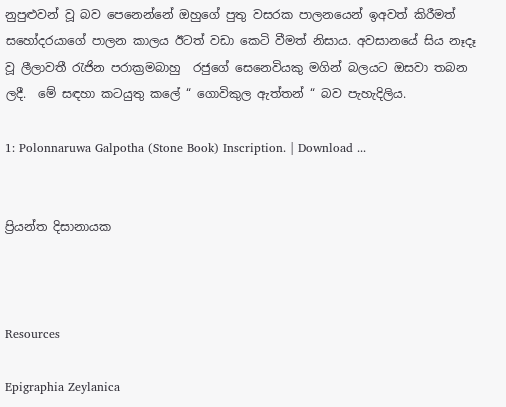නුපුළුවන් වූ බව පෙනෙන්නේ ඔහුගේ පුතු වසරක පාලනයෙන් ඉඅවත් කිරීමත් සහෝදරයාගේ පාලන කාලය ඊටත් වඩා කෙටි වීමත් නිසාය. අවසානයේ සිය නෑදෑ වූ ලීලාවතී රැජින පරාක්‍රමබාහු  රජුගේ සෙනෙවියකු මගින් බලයට ඔසවා තබන ලදී.  මේ සඳහා කටයුතු කලේ “ ගොවිකුල ඇත්තන් “ බව පැහැදිලිය.

1: Polonnaruwa Galpotha (Stone Book) Inscription. | Download ...


ප්‍රියන්ත දිසානායක



Resources

Epigraphia Zeylanica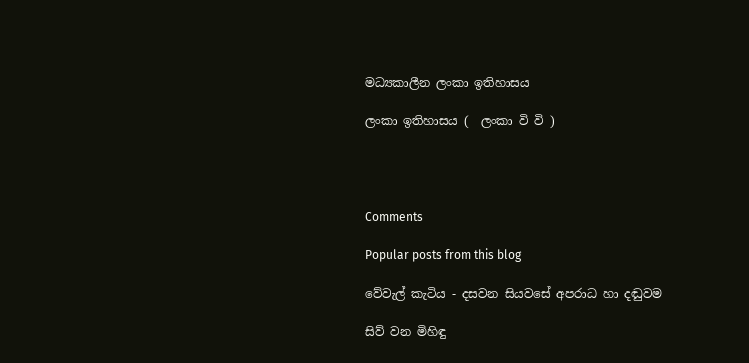මධ්‍යකාලීන ලංකා ඉතිහාසය

ලංකා ඉතිහාසය (  ලංකා වි වි )




Comments

Popular posts from this blog

වේවැල් කැටිය - දසවන සියවසේ අපරාධ හා දඬුවම

සිව් වන මිහිඳු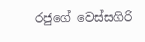රජුගේ වෙස්සගිරි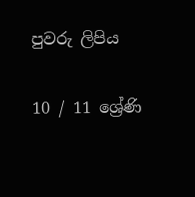පුවරු ලිපිය

10 / 11 ශ්‍රේණි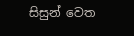සිසුන් වෙත